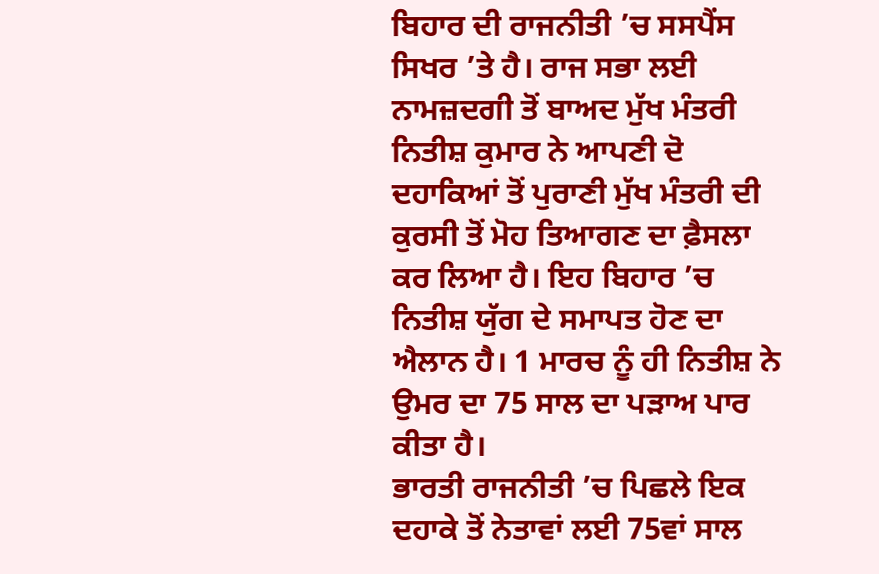ਬਿਹਾਰ ਦੀ ਰਾਜਨੀਤੀ ’ਚ ਸਸਪੈਂਸ ਸਿਖਰ ’ਤੇ ਹੈ। ਰਾਜ ਸਭਾ ਲਈ ਨਾਮਜ਼ਦਗੀ ਤੋਂ ਬਾਅਦ ਮੁੱਖ ਮੰਤਰੀ ਨਿਤੀਸ਼ ਕੁਮਾਰ ਨੇ ਆਪਣੀ ਦੋ ਦਹਾਕਿਆਂ ਤੋਂ ਪੁਰਾਣੀ ਮੁੱਖ ਮੰਤਰੀ ਦੀ ਕੁਰਸੀ ਤੋਂ ਮੋਹ ਤਿਆਗਣ ਦਾ ਫ਼ੈਸਲਾ ਕਰ ਲਿਆ ਹੈ। ਇਹ ਬਿਹਾਰ ’ਚ ਨਿਤੀਸ਼ ਯੁੱਗ ਦੇ ਸਮਾਪਤ ਹੋਣ ਦਾ ਐਲਾਨ ਹੈ। 1 ਮਾਰਚ ਨੂੰ ਹੀ ਨਿਤੀਸ਼ ਨੇ ਉਮਰ ਦਾ 75 ਸਾਲ ਦਾ ਪੜਾਅ ਪਾਰ ਕੀਤਾ ਹੈ।
ਭਾਰਤੀ ਰਾਜਨੀਤੀ ’ਚ ਪਿਛਲੇ ਇਕ ਦਹਾਕੇ ਤੋਂ ਨੇਤਾਵਾਂ ਲਈ 75ਵਾਂ ਸਾਲ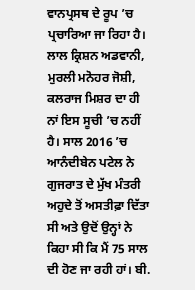ਵਾਨਪ੍ਰਸਥ ਦੇ ਰੂਪ ’ਚ ਪ੍ਰਚਾਰਿਆ ਜਾ ਰਿਹਾ ਹੈ। ਲਾਲ ਕ੍ਰਿਸ਼ਨ ਅਡਵਾਨੀ, ਮੁਰਲੀ ਮਨੋਹਰ ਜੋਸ਼ੀ, ਕਲਰਾਜ ਮਿਸ਼ਰ ਦਾ ਹੀ ਨਾਂ ਇਸ ਸੂਚੀ ’ਚ ਨਹੀਂ ਹੈ। ਸਾਲ 2016 ’ਚ ਆਨੰਦੀਬੇਨ ਪਟੇਲ ਨੇ ਗੁਜਰਾਤ ਦੇ ਮੁੱਖ ਮੰਤਰੀ ਅਹੁਦੇ ਤੋਂ ਅਸਤੀਫ਼ਾ ਦਿੱਤਾ ਸੀ ਅਤੇ ਉਦੋਂ ਉਨ੍ਹਾਂ ਨੇ ਕਿਹਾ ਸੀ ਕਿ ਮੈਂ 75 ਸਾਲ ਦੀ ਹੋਣ ਜਾ ਰਹੀ ਹਾਂ। ਬੀ.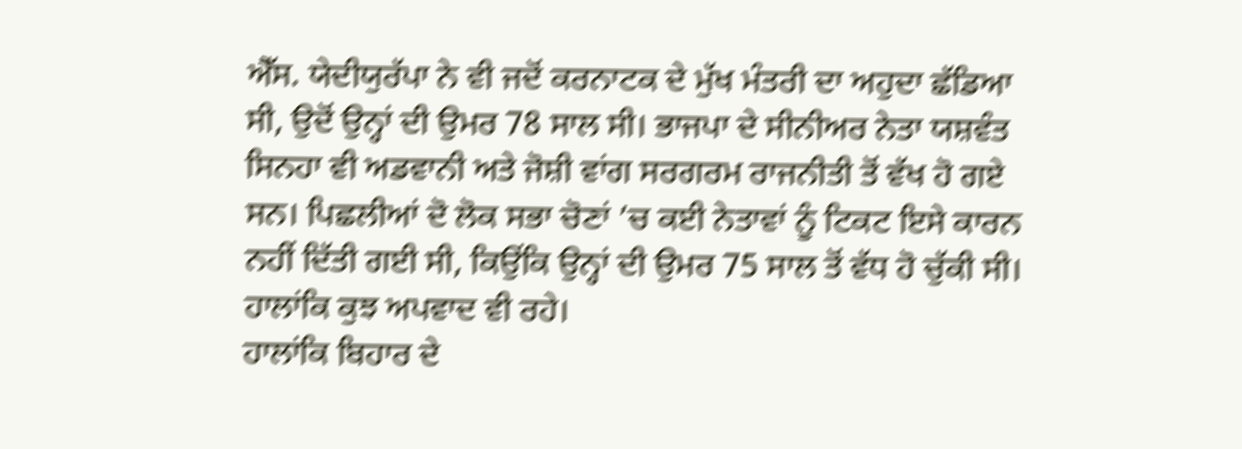ਐੱਸ. ਯੇਦੀਯੁਰੱਪਾ ਨੇ ਵੀ ਜਦੋਂ ਕਰਨਾਟਕ ਦੇ ਮੁੱਖ ਮੰਤਰੀ ਦਾ ਅਹੁਦਾ ਛੱਡਿਆ ਸੀ, ਉਦੋਂ ਉਨ੍ਹਾਂ ਦੀ ਉਮਰ 78 ਸਾਲ ਸੀ। ਭਾਜਪਾ ਦੇ ਸੀਨੀਅਰ ਨੇਤਾ ਯਸ਼ਵੰਤ ਸਿਨਹਾ ਵੀ ਅਡਵਾਨੀ ਅਤੇ ਜੋਸ਼ੀ ਵਾਂਗ ਸਰਗਰਮ ਰਾਜਨੀਤੀ ਤੋਂ ਵੱਖ ਹੋ ਗਏ ਸਨ। ਪਿਛਲੀਆਂ ਦੋ ਲੋਕ ਸਭਾ ਚੋਣਾਂ ’ਚ ਕਈ ਨੇਤਾਵਾਂ ਨੂੰ ਟਿਕਟ ਇਸੇ ਕਾਰਨ ਨਹੀਂ ਦਿੱਤੀ ਗਈ ਸੀ, ਕਿਉਂਕਿ ਉਨ੍ਹਾਂ ਦੀ ਉਮਰ 75 ਸਾਲ ਤੋਂ ਵੱਧ ਹੋ ਚੁੱਕੀ ਸੀ। ਹਾਲਾਂਕਿ ਕੁਝ ਅਪਵਾਦ ਵੀ ਰਹੇ।
ਹਾਲਾਂਕਿ ਬਿਹਾਰ ਦੇ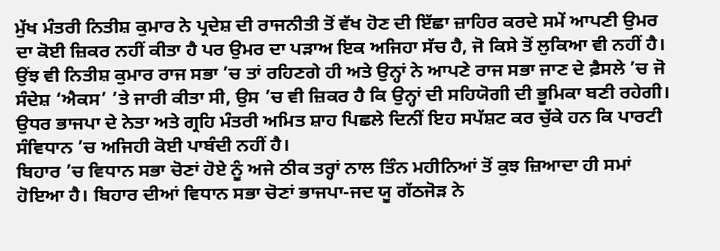ਮੁੱਖ ਮੰਤਰੀ ਨਿਤੀਸ਼ ਕੁਮਾਰ ਨੇ ਪ੍ਰਦੇਸ਼ ਦੀ ਰਾਜਨੀਤੀ ਤੋਂ ਵੱਖ ਹੋਣ ਦੀ ਇੱਛਾ ਜ਼ਾਹਿਰ ਕਰਦੇ ਸਮੇਂ ਆਪਣੀ ਉਮਰ ਦਾ ਕੋਈ ਜ਼ਿਕਰ ਨਹੀਂ ਕੀਤਾ ਹੈ ਪਰ ਉਮਰ ਦਾ ਪੜਾਅ ਇਕ ਅਜਿਹਾ ਸੱਚ ਹੈ, ਜੋ ਕਿਸੇ ਤੋਂ ਲੁਕਿਆ ਵੀ ਨਹੀਂ ਹੈ। ਉਂਝ ਵੀ ਨਿਤੀਸ਼ ਕੁਮਾਰ ਰਾਜ ਸਭਾ ’ਚ ਤਾਂ ਰਹਿਣਗੇ ਹੀ ਅਤੇ ਉਨ੍ਹਾਂ ਨੇ ਆਪਣੇ ਰਾਜ ਸਭਾ ਜਾਣ ਦੇ ਫ਼ੈਸਲੇ ’ਚ ਜੋ ਸੰਦੇਸ਼ ‘ਐਕਸ’ ’ਤੇ ਜਾਰੀ ਕੀਤਾ ਸੀ, ਉਸ ’ਚ ਵੀ ਜ਼ਿਕਰ ਹੈ ਕਿ ਉਨ੍ਹਾਂ ਦੀ ਸਹਿਯੋਗੀ ਦੀ ਭੂਮਿਕਾ ਬਣੀ ਰਹੇਗੀ। ਉਧਰ ਭਾਜਪਾ ਦੇ ਨੇਤਾ ਅਤੇ ਗ੍ਰਹਿ ਮੰਤਰੀ ਅਮਿਤ ਸ਼ਾਹ ਪਿਛਲੇ ਦਿਨੀਂ ਇਹ ਸਪੱਸ਼ਟ ਕਰ ਚੁੱਕੇ ਹਨ ਕਿ ਪਾਰਟੀ ਸੰਵਿਧਾਨ ’ਚ ਅਜਿਹੀ ਕੋਈ ਪਾਬੰਦੀ ਨਹੀਂ ਹੈ।
ਬਿਹਾਰ ’ਚ ਵਿਧਾਨ ਸਭਾ ਚੋਣਾਂ ਹੋਏ ਨੂੰ ਅਜੇ ਠੀਕ ਤਰ੍ਹਾਂ ਨਾਲ ਤਿੰਨ ਮਹੀਨਿਆਂ ਤੋਂ ਕੁਝ ਜ਼ਿਆਦਾ ਹੀ ਸਮਾਂ ਹੋਇਆ ਹੈ। ਬਿਹਾਰ ਦੀਆਂ ਵਿਧਾਨ ਸਭਾ ਚੋਣਾਂ ਭਾਜਪਾ-ਜਦ ਯੂ ਗੱਠਜੋੜ ਨੇ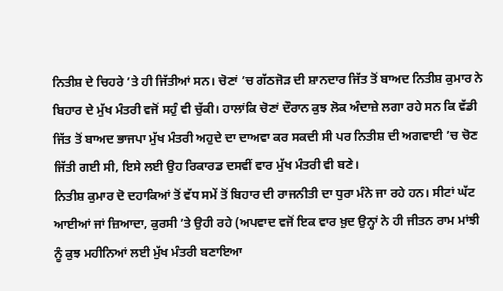ਨਿਤੀਸ਼ ਦੇ ਚਿਹਰੇ ’ਤੇ ਹੀ ਜਿੱਤੀਆਂ ਸਨ। ਚੋਣਾਂ ’ਚ ਗੱਠਜੋੜ ਦੀ ਸ਼ਾਨਦਾਰ ਜਿੱਤ ਤੋਂ ਬਾਅਦ ਨਿਤੀਸ਼ ਕੁਮਾਰ ਨੇ ਬਿਹਾਰ ਦੇ ਮੁੱਖ ਮੰਤਰੀ ਵਜੋਂ ਸਹੁੰ ਵੀ ਚੁੱਕੀ। ਹਾਲਾਂਕਿ ਚੋਣਾਂ ਦੌਰਾਨ ਕੁਝ ਲੋਕ ਅੰਦਾਜ਼ੇ ਲਗਾ ਰਹੇ ਸਨ ਕਿ ਵੱਡੀ ਜਿੱਤ ਤੋਂ ਬਾਅਦ ਭਾਜਪਾ ਮੁੱਖ ਮੰਤਰੀ ਅਹੁਦੇ ਦਾ ਦਾਅਵਾ ਕਰ ਸਕਦੀ ਸੀ ਪਰ ਨਿਤੀਸ਼ ਦੀ ਅਗਵਾਈ ’ਚ ਚੋਣ ਜਿੱਤੀ ਗਈ ਸੀ, ਇਸੇ ਲਈ ਉਹ ਰਿਕਾਰਡ ਦਸਵੀਂ ਵਾਰ ਮੁੱਖ ਮੰਤਰੀ ਵੀ ਬਣੇ।
ਨਿਤੀਸ਼ ਕੁਮਾਰ ਦੋ ਦਹਾਕਿਆਂ ਤੋਂ ਵੱਧ ਸਮੇਂ ਤੋਂ ਬਿਹਾਰ ਦੀ ਰਾਜਨੀਤੀ ਦਾ ਧੁਰਾ ਮੰਨੇ ਜਾ ਰਹੇ ਹਨ। ਸੀਟਾਂ ਘੱਟ ਆਈਆਂ ਜਾਂ ਜ਼ਿਆਦਾ, ਕੁਰਸੀ ’ਤੇ ਉਹੀ ਰਹੇ (ਅਪਵਾਦ ਵਜੋਂ ਇਕ ਵਾਰ ਖ਼ੁਦ ਉਨ੍ਹਾਂ ਨੇ ਹੀ ਜੀਤਨ ਰਾਮ ਮਾਂਝੀ ਨੂੰ ਕੁਝ ਮਹੀਨਿਆਂ ਲਈ ਮੁੱਖ ਮੰਤਰੀ ਬਣਾਇਆ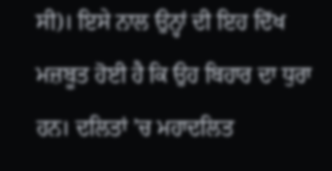ਸੀ)। ਇਸੇ ਨਾਲ ਉਨ੍ਹਾਂ ਦੀ ਇਹ ਦਿੱਖ ਮਜ਼ਬੂਤ ਹੋਈ ਹੈ ਕਿ ਉਹ ਬਿਹਾਰ ਦਾ ਧੁਰਾ ਹਨ। ਦਲਿਤਾਂ ’ਚ ਮਹਾਦਲਿਤ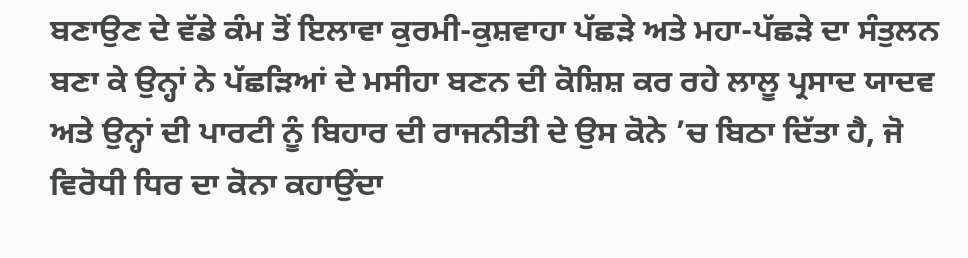ਬਣਾਉਣ ਦੇ ਵੱਡੇ ਕੰਮ ਤੋਂ ਇਲਾਵਾ ਕੁਰਮੀ-ਕੁਸ਼ਵਾਹਾ ਪੱਛੜੇ ਅਤੇ ਮਹਾ-ਪੱਛੜੇ ਦਾ ਸੰਤੁਲਨ ਬਣਾ ਕੇ ਉਨ੍ਹਾਂ ਨੇ ਪੱਛੜਿਆਂ ਦੇ ਮਸੀਹਾ ਬਣਨ ਦੀ ਕੋਸ਼ਿਸ਼ ਕਰ ਰਹੇ ਲਾਲੂ ਪ੍ਰਸਾਦ ਯਾਦਵ ਅਤੇ ਉਨ੍ਹਾਂ ਦੀ ਪਾਰਟੀ ਨੂੰ ਬਿਹਾਰ ਦੀ ਰਾਜਨੀਤੀ ਦੇ ਉਸ ਕੋਨੇ ’ਚ ਬਿਠਾ ਦਿੱਤਾ ਹੈ, ਜੋ ਵਿਰੋਧੀ ਧਿਰ ਦਾ ਕੋਨਾ ਕਹਾਉਂਦਾ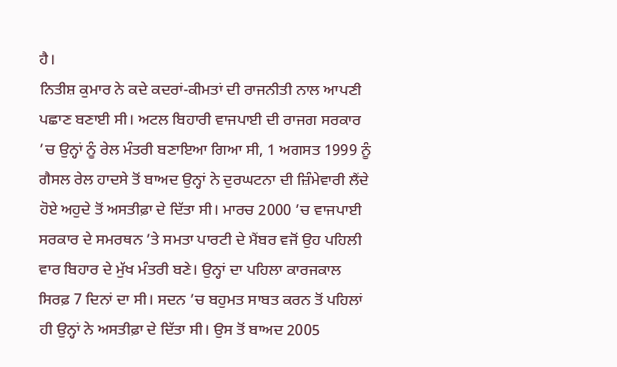ਹੈ।
ਨਿਤੀਸ਼ ਕੁਮਾਰ ਨੇ ਕਦੇ ਕਦਰਾਂ-ਕੀਮਤਾਂ ਦੀ ਰਾਜਨੀਤੀ ਨਾਲ ਆਪਣੀ ਪਛਾਣ ਬਣਾਈ ਸੀ। ਅਟਲ ਬਿਹਾਰੀ ਵਾਜਪਾਈ ਦੀ ਰਾਜਗ ਸਰਕਾਰ ’ਚ ਉਨ੍ਹਾਂ ਨੂੰ ਰੇਲ ਮੰਤਰੀ ਬਣਾਇਆ ਗਿਆ ਸੀ, 1 ਅਗਸਤ 1999 ਨੂੰ ਗੈਸਲ ਰੇਲ ਹਾਦਸੇ ਤੋਂ ਬਾਅਦ ਉਨ੍ਹਾਂ ਨੇ ਦੁਰਘਟਨਾ ਦੀ ਜ਼ਿੰਮੇਵਾਰੀ ਲੈਂਦੇ ਹੋਏ ਅਹੁਦੇ ਤੋਂ ਅਸਤੀਫ਼ਾ ਦੇ ਦਿੱਤਾ ਸੀ। ਮਾਰਚ 2000 ’ਚ ਵਾਜਪਾਈ ਸਰਕਾਰ ਦੇ ਸਮਰਥਨ ’ਤੇ ਸਮਤਾ ਪਾਰਟੀ ਦੇ ਮੈਂਬਰ ਵਜੋਂ ਉਹ ਪਹਿਲੀ ਵਾਰ ਬਿਹਾਰ ਦੇ ਮੁੱਖ ਮੰਤਰੀ ਬਣੇ। ਉਨ੍ਹਾਂ ਦਾ ਪਹਿਲਾ ਕਾਰਜਕਾਲ ਸਿਰਫ਼ 7 ਦਿਨਾਂ ਦਾ ਸੀ। ਸਦਨ ’ਚ ਬਹੁਮਤ ਸਾਬਤ ਕਰਨ ਤੋਂ ਪਹਿਲਾਂ ਹੀ ਉਨ੍ਹਾਂ ਨੇ ਅਸਤੀਫ਼ਾ ਦੇ ਦਿੱਤਾ ਸੀ। ਉਸ ਤੋਂ ਬਾਅਦ 2005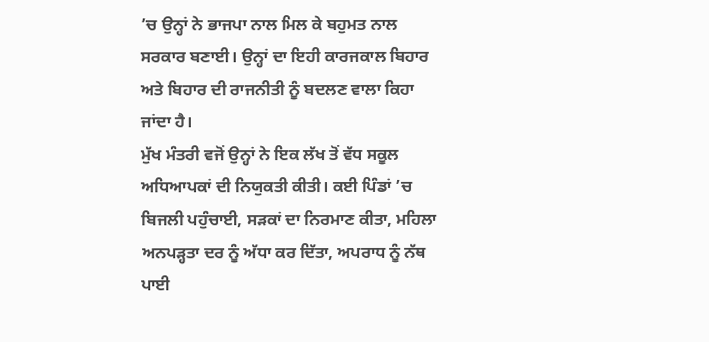’ਚ ਉਨ੍ਹਾਂ ਨੇ ਭਾਜਪਾ ਨਾਲ ਮਿਲ ਕੇ ਬਹੁਮਤ ਨਾਲ ਸਰਕਾਰ ਬਣਾਈ। ਉਨ੍ਹਾਂ ਦਾ ਇਹੀ ਕਾਰਜਕਾਲ ਬਿਹਾਰ ਅਤੇ ਬਿਹਾਰ ਦੀ ਰਾਜਨੀਤੀ ਨੂੰ ਬਦਲਣ ਵਾਲਾ ਕਿਹਾ ਜਾਂਦਾ ਹੈ।
ਮੁੱਖ ਮੰਤਰੀ ਵਜੋਂ ਉਨ੍ਹਾਂ ਨੇ ਇਕ ਲੱਖ ਤੋਂ ਵੱਧ ਸਕੂਲ ਅਧਿਆਪਕਾਂ ਦੀ ਨਿਯੁਕਤੀ ਕੀਤੀ। ਕਈ ਪਿੰਡਾਂ ’ਚ ਬਿਜਲੀ ਪਹੁੰਚਾਈ, ਸੜਕਾਂ ਦਾ ਨਿਰਮਾਣ ਕੀਤਾ, ਮਹਿਲਾ ਅਨਪੜ੍ਹਤਾ ਦਰ ਨੂੰ ਅੱਧਾ ਕਰ ਦਿੱਤਾ, ਅਪਰਾਧ ਨੂੰ ਨੱਥ ਪਾਈ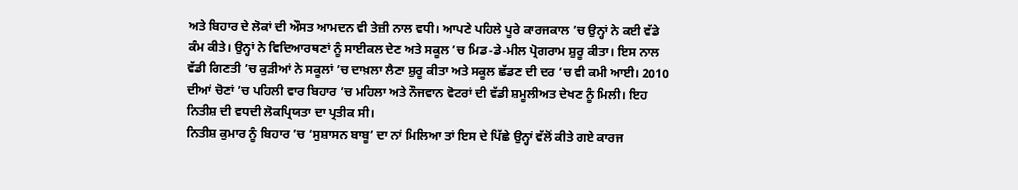ਅਤੇ ਬਿਹਾਰ ਦੇ ਲੋਕਾਂ ਦੀ ਔਸਤ ਆਮਦਨ ਵੀ ਤੇਜ਼ੀ ਨਾਲ ਵਧੀ। ਆਪਣੇ ਪਹਿਲੇ ਪੂਰੇ ਕਾਰਜਕਾਲ ’ਚ ਉਨ੍ਹਾਂ ਨੇ ਕਈ ਵੱਡੇ ਕੰਮ ਕੀਤੇ। ਉਨ੍ਹਾਂ ਨੇ ਵਿਦਿਆਰਥਣਾਂ ਨੂੰ ਸਾਈਕਲ ਦੇਣ ਅਤੇ ਸਕੂਲ ’ਚ ਮਿਡ-ਡੇ-ਮੀਲ ਪ੍ਰੋਗਰਾਮ ਸ਼ੁਰੂ ਕੀਤਾ। ਇਸ ਨਾਲ ਵੱਡੀ ਗਿਣਤੀ ’ਚ ਕੁੜੀਆਂ ਨੇ ਸਕੂਲਾਂ ’ਚ ਦਾਖ਼ਲਾ ਲੈਣਾ ਸ਼ੁਰੂ ਕੀਤਾ ਅਤੇ ਸਕੂਲ ਛੱਡਣ ਦੀ ਦਰ ’ਚ ਵੀ ਕਮੀ ਆਈ। 2010 ਦੀਆਂ ਚੋਣਾਂ ’ਚ ਪਹਿਲੀ ਵਾਰ ਬਿਹਾਰ ’ਚ ਮਹਿਲਾ ਅਤੇ ਨੌਜਵਾਨ ਵੋਟਰਾਂ ਦੀ ਵੱਡੀ ਸ਼ਮੂਲੀਅਤ ਦੇਖਣ ਨੂੰ ਮਿਲੀ। ਇਹ ਨਿਤੀਸ਼ ਦੀ ਵਧਦੀ ਲੋਕਪ੍ਰਿਯਤਾ ਦਾ ਪ੍ਰਤੀਕ ਸੀ।
ਨਿਤੀਸ਼ ਕੁਮਾਰ ਨੂੰ ਬਿਹਾਰ ’ਚ ‘ਸੁਸ਼ਾਸਨ ਬਾਬੂ’ ਦਾ ਨਾਂ ਮਿਲਿਆ ਤਾਂ ਇਸ ਦੇ ਪਿੱਛੇ ਉਨ੍ਹਾਂ ਵੱਲੋਂ ਕੀਤੇ ਗਏ ਕਾਰਜ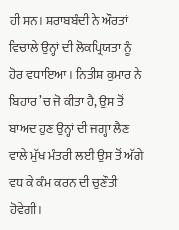ਹੀ ਸਨ। ਸ਼ਰਾਬਬੰਦੀ ਨੇ ਔਰਤਾਂ ਵਿਚਾਲੇ ਉਨ੍ਹਾਂ ਦੀ ਲੋਕਪ੍ਰਿਯਤਾ ਨੂੰ ਹੋਰ ਵਧਾਇਆ। ਨਿਤੀਸ਼ ਕੁਮਾਰ ਨੇ ਬਿਹਾਰ ’ਚ ਜੋ ਕੀਤਾ ਹੈ, ਉਸ ਤੋਂ ਬਾਅਦ ਹੁਣ ਉਨ੍ਹਾਂ ਦੀ ਜਗ੍ਹਾ ਲੈਣ ਵਾਲੇ ਮੁੱਖ ਮੰਤਰੀ ਲਈ ਉਸ ਤੋਂ ਅੱਗੇ ਵਧ ਕੇ ਕੰਮ ਕਰਨ ਦੀ ਚੁਣੌਤੀ ਹੋਵੇਗੀ।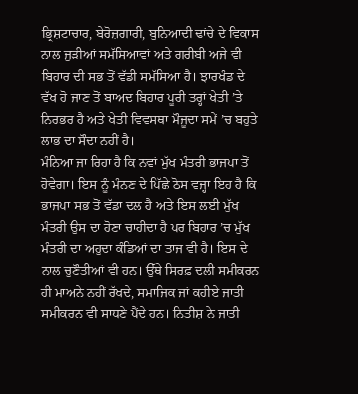ਭ੍ਰਿਸ਼ਟਾਚਾਰ, ਬੇਰੋਜ਼ਗਾਰੀ, ਬੁਨਿਆਦੀ ਢਾਂਚੇ ਦੇ ਵਿਕਾਸ ਨਾਲ ਜੁੜੀਆਂ ਸਮੱਸਿਆਵਾਂ ਅਤੇ ਗਰੀਬੀ ਅਜੇ ਵੀ ਬਿਹਾਰ ਦੀ ਸਭ ਤੋਂ ਵੱਡੀ ਸਮੱਸਿਆ ਹੈ। ਝਾਰਖੰਡ ਦੇ ਵੱਖ ਹੋ ਜਾਣ ਤੋਂ ਬਾਅਦ ਬਿਹਾਰ ਪੂਰੀ ਤਰ੍ਹਾਂ ਖੇਤੀ ’ਤੇ ਨਿਰਭਰ ਹੈ ਅਤੇ ਖੇਤੀ ਵਿਵਸਥਾ ਮੌਜੂਦਾ ਸਮੇਂ ’ਚ ਬਹੁਤੇ ਲਾਭ ਦਾ ਸੌਦਾ ਨਹੀਂ ਹੈ।
ਮੰਨਿਆ ਜਾ ਰਿਹਾ ਹੈ ਕਿ ਨਵਾਂ ਮੁੱਖ ਮੰਤਰੀ ਭਾਜਪਾ ਤੋਂ ਹੋਵੇਗਾ। ਇਸ ਨੂੰ ਮੰਨਣ ਦੇ ਪਿੱਛੇ ਠੋਸ ਵਜ੍ਹਾ ਇਹ ਹੈ ਕਿ ਭਾਜਪਾ ਸਭ ਤੋਂ ਵੱਡਾ ਦਲ ਹੈ ਅਤੇ ਇਸ ਲਈ ਮੁੱਖ ਮੰਤਰੀ ਉਸ ਦਾ ਹੋਣਾ ਚਾਹੀਦਾ ਹੈ ਪਰ ਬਿਹਾਰ ’ਚ ਮੁੱਖ ਮੰਤਰੀ ਦਾ ਅਹੁਦਾ ਕੰਡਿਆਂ ਦਾ ਤਾਜ ਵੀ ਹੈ। ਇਸ ਦੇ ਨਾਲ ਚੁਣੌਤੀਆਂ ਵੀ ਹਨ। ਉੱਥੇ ਸਿਰਫ਼ ਦਲੀ ਸਮੀਕਰਨ ਹੀ ਮਾਅਨੇ ਨਹੀਂ ਰੱਖਦੇ, ਸਮਾਜਿਕ ਜਾਂ ਕਹੀਏ ਜਾਤੀ ਸਮੀਕਰਨ ਵੀ ਸਾਧਣੇ ਪੈਂਦੇ ਹਨ। ਨਿਤੀਸ਼ ਨੇ ਜਾਤੀ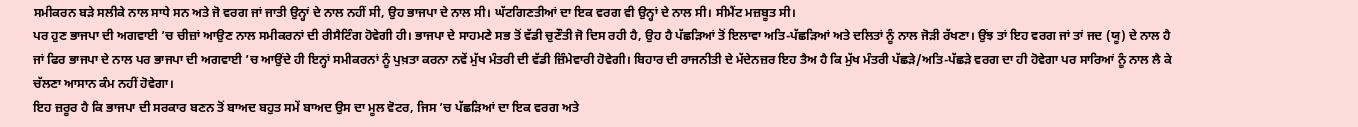ਸਮੀਕਰਨ ਬੜੇ ਸਲੀਕੇ ਨਾਲ ਸਾਧੇ ਸਨ ਅਤੇ ਜੋ ਵਰਗ ਜਾਂ ਜਾਤੀ ਉਨ੍ਹਾਂ ਦੇ ਨਾਲ ਨਹੀਂ ਸੀ, ਉਹ ਭਾਜਪਾ ਦੇ ਨਾਲ ਸੀ। ਘੱਟਗਿਣਤੀਆਂ ਦਾ ਇਕ ਵਰਗ ਵੀ ਉਨ੍ਹਾਂ ਦੇ ਨਾਲ ਸੀ। ਸੀਮੈਂਟ ਮਜ਼ਬੂਤ ਸੀ।
ਪਰ ਹੁਣ ਭਾਜਪਾ ਦੀ ਅਗਵਾਈ ’ਚ ਚੀਜ਼ਾਂ ਆਉਣ ਨਾਲ ਸਮੀਕਰਨਾਂ ਦੀ ਰੀਸੈਟਿੰਗ ਹੋਵੇਗੀ ਹੀ। ਭਾਜਪਾ ਦੇ ਸਾਹਮਣੇ ਸਭ ਤੋਂ ਵੱਡੀ ਚੁਣੌਤੀ ਜੋ ਦਿਸ ਰਹੀ ਹੈ, ਉਹ ਹੈ ਪੱਛੜਿਆਂ ਤੋਂ ਇਲਾਵਾ ਅਤਿ-ਪੱਛੜਿਆਂ ਅਤੇ ਦਲਿਤਾਂ ਨੂੰ ਨਾਲ ਜੋੜੀ ਰੱਖਣਾ। ਉਂਝ ਤਾਂ ਇਹ ਵਰਗ ਜਾਂ ਤਾਂ ਜਦ (ਯੂ) ਦੇ ਨਾਲ ਹੈ ਜਾਂ ਫਿਰ ਭਾਜਪਾ ਦੇ ਨਾਲ ਪਰ ਭਾਜਪਾ ਦੀ ਅਗਵਾਈ ’ਚ ਆਉਂਦੇ ਹੀ ਇਨ੍ਹਾਂ ਸਮੀਕਰਨਾਂ ਨੂੰ ਪੁਖ਼ਤਾ ਕਰਨਾ ਨਵੇਂ ਮੁੱਖ ਮੰਤਰੀ ਦੀ ਵੱਡੀ ਜ਼ਿੰਮੇਵਾਰੀ ਹੋਵੇਗੀ। ਬਿਹਾਰ ਦੀ ਰਾਜਨੀਤੀ ਦੇ ਮੱਦੇਨਜ਼ਰ ਇਹ ਤੈਅ ਹੈ ਕਿ ਮੁੱਖ ਮੰਤਰੀ ਪੱਛੜੇ/ਅਤਿ-ਪੱਛੜੇ ਵਰਗ ਦਾ ਹੀ ਹੋਵੇਗਾ ਪਰ ਸਾਰਿਆਂ ਨੂੰ ਨਾਲ ਲੈ ਕੇ ਚੱਲਣਾ ਆਸਾਨ ਕੰਮ ਨਹੀਂ ਹੋਵੇਗਾ।
ਇਹ ਜ਼ਰੂਰ ਹੈ ਕਿ ਭਾਜਪਾ ਦੀ ਸਰਕਾਰ ਬਣਨ ਤੋਂ ਬਾਅਦ ਬਹੁਤ ਸਮੇਂ ਬਾਅਦ ਉਸ ਦਾ ਮੂਲ ਵੋਟਰ, ਜਿਸ ’ਚ ਪੱਛੜਿਆਂ ਦਾ ਇਕ ਵਰਗ ਅਤੇ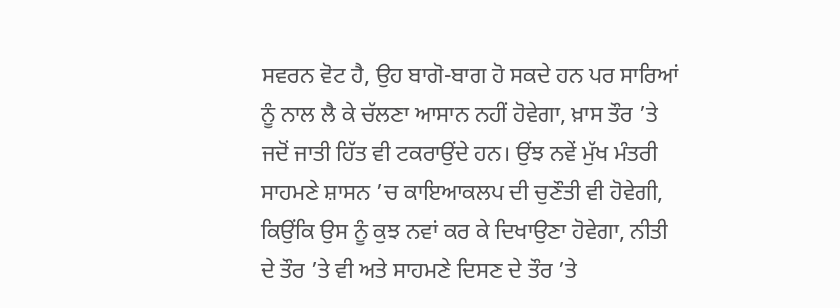ਸਵਰਨ ਵੋਟ ਹੈ, ਉਹ ਬਾਗੋ-ਬਾਗ ਹੋ ਸਕਦੇ ਹਨ ਪਰ ਸਾਰਿਆਂ ਨੂੰ ਨਾਲ ਲੈ ਕੇ ਚੱਲਣਾ ਆਸਾਨ ਨਹੀਂ ਹੋਵੇਗਾ, ਖ਼ਾਸ ਤੌਰ ’ਤੇ ਜਦੋਂ ਜਾਤੀ ਹਿੱਤ ਵੀ ਟਕਰਾਉਂਦੇ ਹਨ। ਉਂਝ ਨਵੇਂ ਮੁੱਖ ਮੰਤਰੀ ਸਾਹਮਣੇ ਸ਼ਾਸਨ ’ਚ ਕਾਇਆਕਲਪ ਦੀ ਚੁਣੌਤੀ ਵੀ ਹੋਵੇਗੀ, ਕਿਉਂਕਿ ਉਸ ਨੂੰ ਕੁਝ ਨਵਾਂ ਕਰ ਕੇ ਦਿਖਾਉਣਾ ਹੋਵੇਗਾ, ਨੀਤੀ ਦੇ ਤੌਰ ’ਤੇ ਵੀ ਅਤੇ ਸਾਹਮਣੇ ਦਿਸਣ ਦੇ ਤੌਰ ’ਤੇ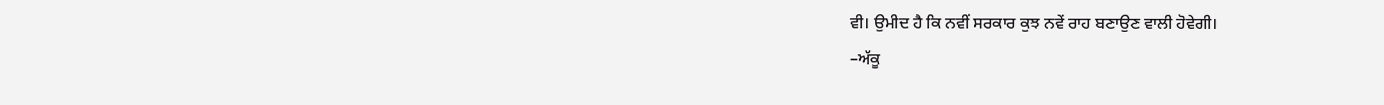ਵੀ। ਉਮੀਦ ਹੈ ਕਿ ਨਵੀਂ ਸਰਕਾਰ ਕੁਝ ਨਵੇਂ ਰਾਹ ਬਣਾਉਣ ਵਾਲੀ ਹੋਵੇਗੀ।
–ਅੱਕੂ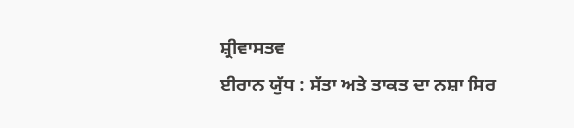ਸ਼੍ਰੀਵਾਸਤਵ
ਈਰਾਨ ਯੁੱਧ : ਸੱਤਾ ਅਤੇ ਤਾਕਤ ਦਾ ਨਸ਼ਾ ਸਿਰ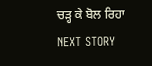ਚੜ੍ਹ ਕੇ ਬੋਲ ਰਿਹਾ
NEXT STORY